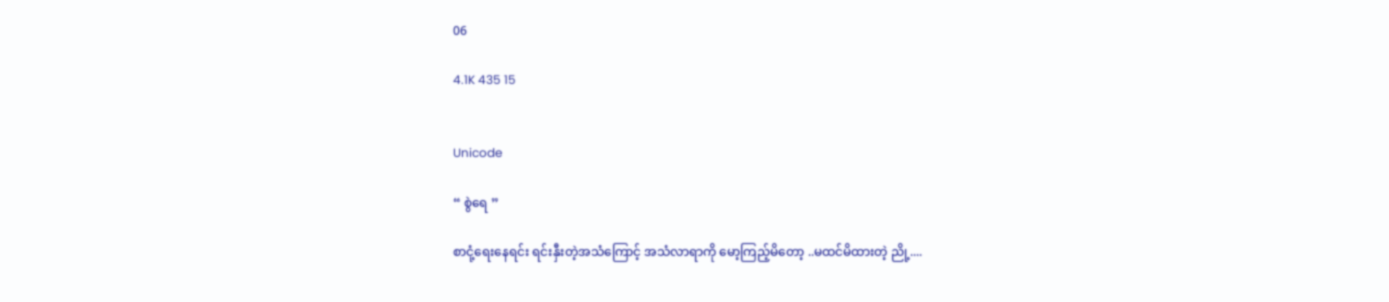06

4.1K 435 15


Unicode

“ စွဲရေ ”

စာငုံ့ရေးနေရင်း ရင်းနှီးတဲ့အသံကြောင့် အသံလာရာကို‌ မော့ကြည့်မိတော့ ..မထင်မိထားတဲ့ ညို့....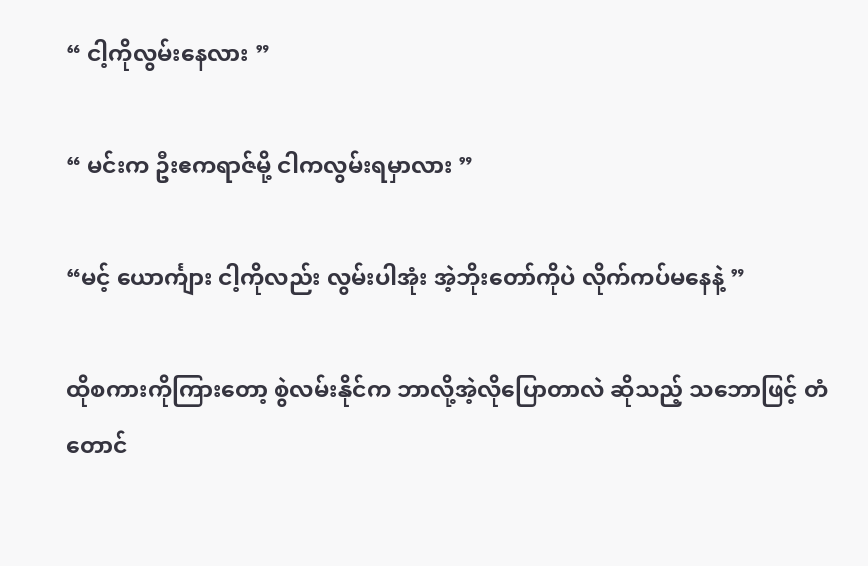“ ငါ့ကိုလွမ်းနေလား ”

“ မင်းက ဦး‌ဧကရာဇ်မို့ ငါကလွမ်းရမှာလား ”

“မင့် ယောင်္ကျား ငါ့ကိုလည်း လွမ်းပါအုံး အဲ့ဘိုးတော်ကိုပဲ လိုက်ကပ်မနေနဲ့ ”

ထိုစကားကိုကြားတော့ စွဲလမ်းနိုင်က ဘာလို့အဲ့လိုပြောတာလဲ ဆိုသည့် သဘောဖြင့် တံတောင်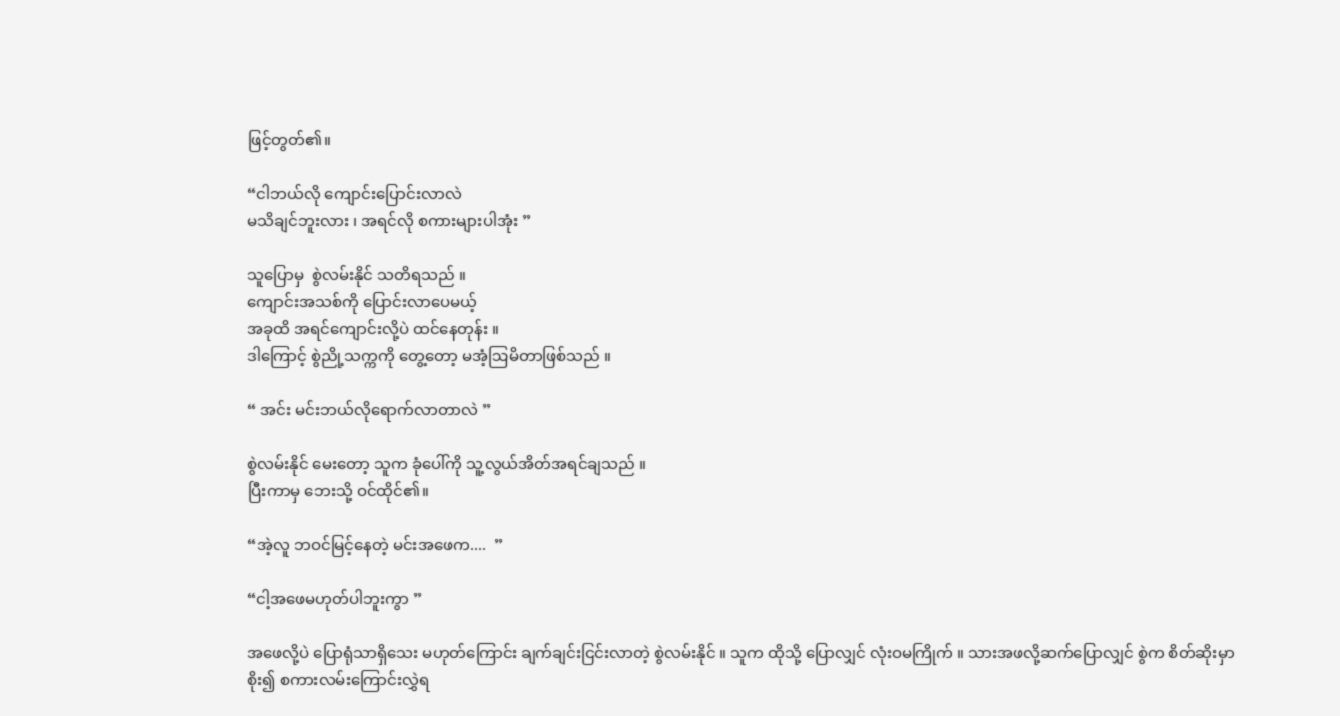ဖြင့်တွတ်၏။

“ငါဘယ်လို ကျောင်းပြောင်းလာလဲ
မသိချင်ဘူးလား ၊ အရင်လို စကားများပါအုံး ”

သူပြောမှ  စွဲလမ်းနိုင် သတိရသည် ။
ကျောင်းအသစ်ကို ပြောင်းလာပေမယ့်
အခုထိ အရင်ကျောင်းလို့ပဲ ထင်နေတုန်း ။
ဒါကြောင့် စွဲညို့သက္ကကို တွေ့တော့ မအံ့ဩမိတာဖြစ်သည် ။

“ အင်း မင်းဘယ်လိုရောက်လာတာလဲ ”

စွဲလမ်းနိုင် မေးတော့ သူက ခုံပေါ်ကို သူ့လွယ်အိတ်အရင်ချသည် ။
ပြီးကာမှ ဘေးသို့ ဝင်ထိုင်၏။

“အဲ့လူ ဘဝင်မြင့်နေတဲ့ မင်းအဖေက....  ”

“ငါ့အဖေမဟုတ်ပါဘူးကွာ ”

အဖေလို့ပဲ ပြောရုံသာရှိသေး မဟုတ်ကြောင်း ချက်ချင်းငြင်းလာတဲ့ စွဲလမ်းနိုင် ။ သူက ထိုသို့ ပြောလျှင် လုံးဝမကြိုက် ။ သားအဖလို့ဆက်ပြောလျှင် စွဲက စိတ်ဆိုးမှာစိုး၍ စကားလမ်းကြောင်းလွှဲရ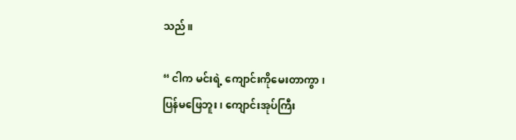သည်။

“ ငါက မင်းရဲ့ ကျောင်းကိုမေးတာကွာ ၊
ပြန်မဖြေဘူး ၊ ကျောင်းအုပ်ကြီး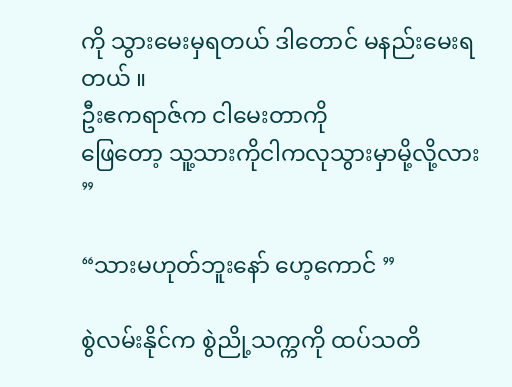ကို သွားမေးမှရတယ် ဒါတောင် မနည်းမေးရတယ် ။
ဦး‌ဧကရာဇ်က ငါမေးတာကို
ဖြေတော့ သူ့သားကိုငါကလုသွားမှာမို့လို့လား  ”

“သားမဟုတ်ဘူးနော် ဟေ့ကောင် ”

စွဲလမ်းနိုင်က စွဲညို့သက္ကကို ထပ်သတိ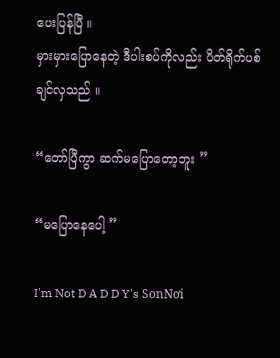ပေးပြန်ပြီ ။
မှားမှားပြောနေတဲ့ ဒီပါးစပ်ကိုလည်း ပိတ်ရိုက်ပစ်ချင်လှသည် ။

“တော်ပြီကွာ ဆက်မပြောတော့ဘူး ”

“မပြောနေပေါ့ ”

I'm Not D A D D Y's SonNơi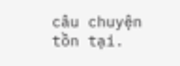câu chuyện tồn tại.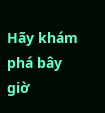Hãy khám phá bây giờ